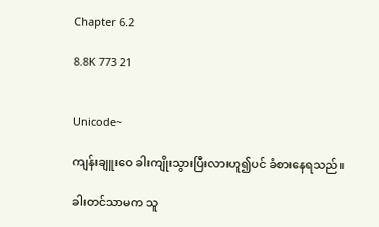Chapter 6.2

8.8K 773 21


Unicode~

ကျန်းချူးဝေ ခါးကျိုးသွားပြီးလားဟူ၍ပင် ခံစားနေရသည်။

ခါးတင်သာမက သူ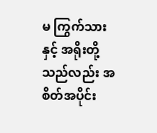မ ကြွက်သားနှင့် အရိုးတို့သည်လည်း အစိတ်အပိုင်း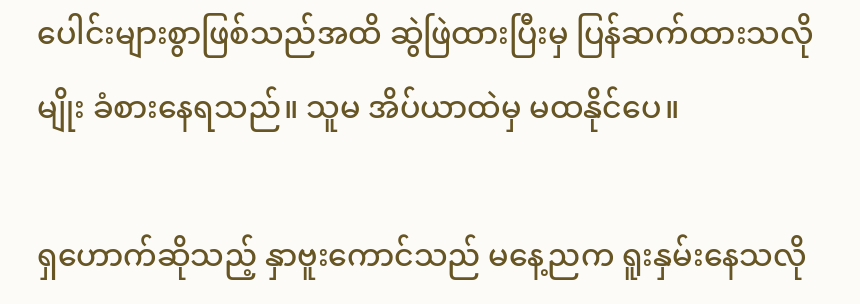ပေါင်းများစွာဖြစ်သည်အထိ ဆွဲဖြဲထားပြီးမှ ပြန်ဆက်ထားသလိုမျိုး ခံစားနေရသည်။ သူမ အိပ်ယာထဲမှ မထနိုင်ပေ။

ရှဟောက်ဆိုသည့် နှာဗူးကောင်သည် မနေ့ညက ရူးနှမ်းနေသလို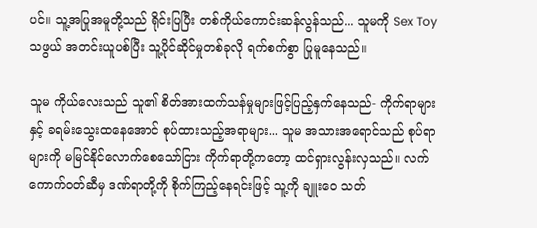ပင်။ သူ့အပြုအမူတို့သည် ရိုင်းပြပြီး တစ်ကိုယ်ကောင်းဆန်လွန်သည်... သူမကို Sex Toy သဖွယ် အတင်းယူပစ်ပြီး သူ့ပိုင်ဆိုင်မှုတစ်ခုလို ရက်စက်စွာ ပြုမူနေသည်။

သူမ ကိုယ်လေးသည် သူ၏ စိတ်အားထက်သန်မှုများဖြင့်ပြည့်နှက်နေသည်- ကိုက်ရာများနှင့် ခရမ်းသွေးထနေအောင် စုပ်ထားသည့်အရာများ... သူမ အသားအရောင်သည် စုပ်ရာများကို မမြင်နိုင်လောက်စေသော်ငြား ကိုက်ရာတို့ကတော့ ထင်ရှားလွန်းလှသည်။ လက်ကောက်ဝတ်ဆီမှ ဒဏ်ရာတို့ကို စိုက်ကြည့်နေရင်းဖြင့် သူ့ကို ချူးဝေ သတ်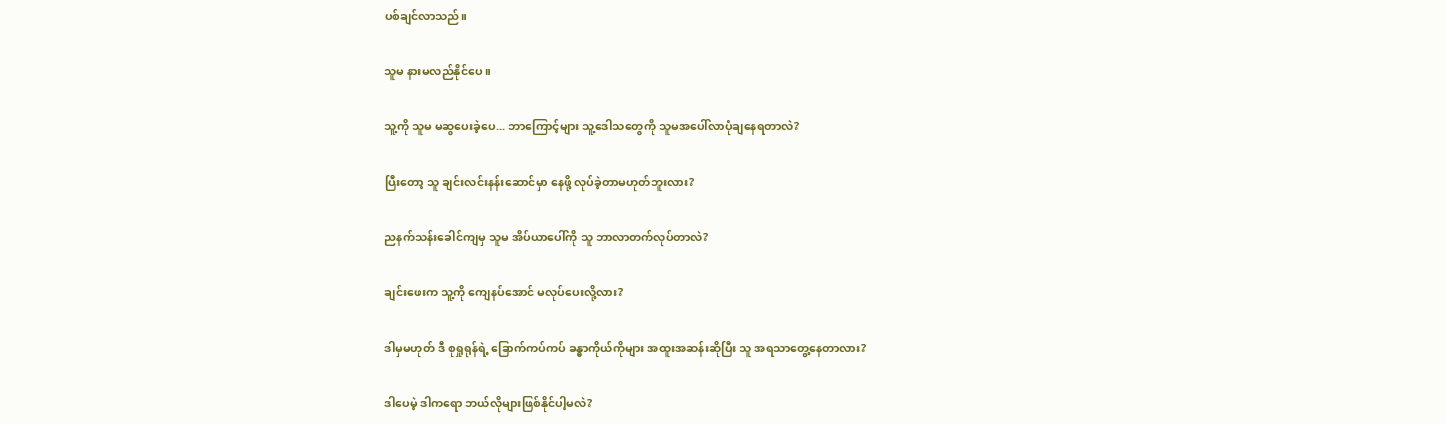ပစ်ချင်လာသည်။

သူမ နားမလည်နိုင်ပေ။

သူ့ကို သူမ မဆွပေးခဲ့ပေ... ဘာကြောင့်များ သူ့ဒေါသတွေကို သူမအပေါ်လာပုံချနေရတာလဲ?

ပြီးတော့ သူ ချင်းလင်းနန်းဆောင်မှာ နေဖို့ လုပ်ခဲ့တာမဟုတ်ဘူးလား?

ညနက်သန်းခေါင်ကျမှ သူမ အိပ်ယာပေါ်ကို သူ ဘာလာတက်လုပ်တာလဲ?

ချင်းဖေးက သူ့ကို ကျေနပ်အောင် မလုပ်ပေးလို့လား?

ဒါမှမဟုတ် ဒီ စုရှုရုန်ရဲ့ ခြောက်ကပ်ကပ် ခန္ဓာကိုယ်ကိုများ အထူးအဆန်းဆိုပြီး သူ အရသာတွေ့နေတာလား?

ဒါပေမဲ့ ဒါကရော ဘယ်လိုများဖြစ်နိုင်ပါ့မလဲ?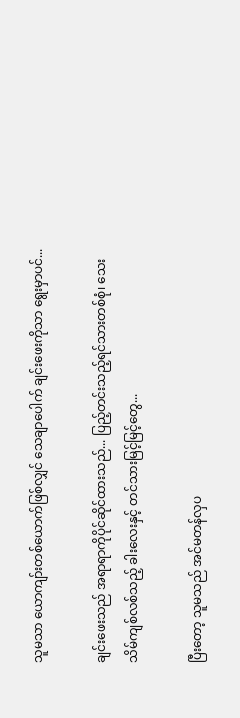သူမသာ ယောကျာ်းတစ်ယောက်ဖြစ်လျှင် သေချာပေါက် ချင်းဖေးကိုသာ ရွေးမှာပင်...

ချင်းဖေးသည် အရာရာကိုပိုင်ဆိုင်ထားသည်... ပြည့်တင်းသည့်ရင်သားတစ်စုံ၊ သေးသိမ်ကျစ်လစ်သည့် ခါးလေးနှင့် တင်သားမြင့်မြင့်တွေ...

ပြီးတော့ သူမသည် အင်မတန်လှပ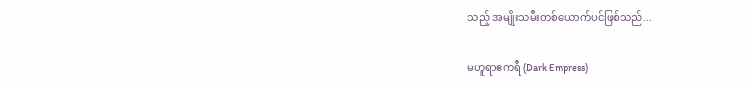သည့် အမျိုးသမီးတစ်ယောက်ပင်ဖြစ်သည်...

မဟူရာဧကရီ (Dark Empress)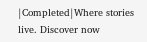|Completed|Where stories live. Discover now